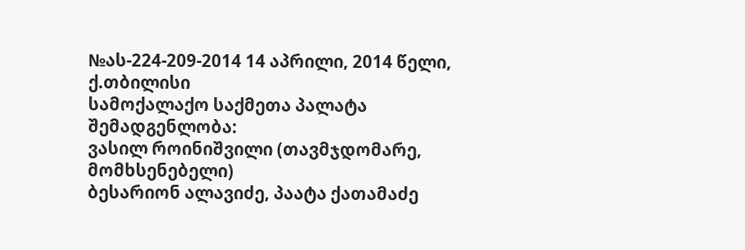№ას-224-209-2014 14 აპრილი, 2014 წელი,
ქ.თბილისი
სამოქალაქო საქმეთა პალატა
შემადგენლობა:
ვასილ როინიშვილი (თავმჯდომარე, მომხსენებელი)
ბესარიონ ალავიძე, პაატა ქათამაძე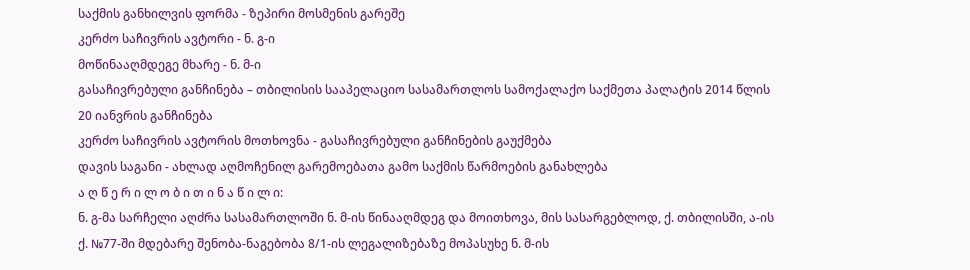საქმის განხილვის ფორმა - ზეპირი მოსმენის გარეშე
კერძო საჩივრის ავტორი - ნ. გ-ი
მოწინააღმდეგე მხარე - ნ. მ-ი
გასაჩივრებული განჩინება – თბილისის სააპელაციო სასამართლოს სამოქალაქო საქმეთა პალატის 2014 წლის 20 იანვრის განჩინება
კერძო საჩივრის ავტორის მოთხოვნა - გასაჩივრებული განჩინების გაუქმება
დავის საგანი - ახლად აღმოჩენილ გარემოებათა გამო საქმის წარმოების განახლება
ა ღ წ ე რ ი ლ ო ბ ი თ ი ნ ა წ ი ლ ი:
ნ. გ-მა სარჩელი აღძრა სასამართლოში ნ. მ-ის წინააღმდეგ და მოითხოვა, მის სასარგებლოდ, ქ. თბილისში, ა-ის ქ. №77-ში მდებარე შენობა-ნაგებობა 8/1-ის ლეგალიზებაზე მოპასუხე ნ. მ-ის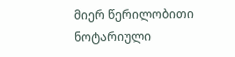მიერ წერილობითი ნოტარიული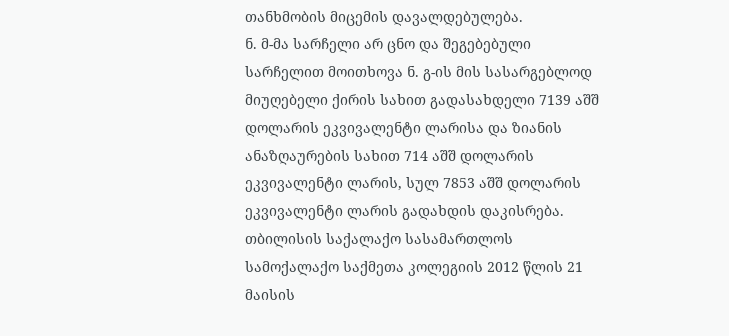თანხმობის მიცემის დავალდებულება.
ნ. მ-მა სარჩელი არ ცნო და შეგებებული სარჩელით მოითხოვა ნ. გ-ის მის სასარგებლოდ მიუღებელი ქირის სახით გადასახდელი 7139 აშშ დოლარის ეკვივალენტი ლარისა და ზიანის ანაზღაურების სახით 714 აშშ დოლარის ეკვივალენტი ლარის, სულ 7853 აშშ დოლარის ეკვივალენტი ლარის გადახდის დაკისრება.
თბილისის საქალაქო სასამართლოს სამოქალაქო საქმეთა კოლეგიის 2012 წლის 21 მაისის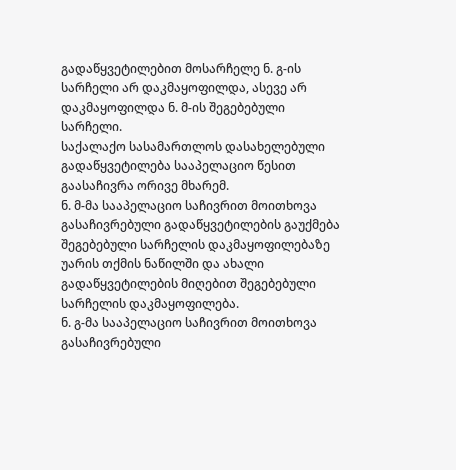გადაწყვეტილებით მოსარჩელე ნ. გ-ის სარჩელი არ დაკმაყოფილდა, ასევე არ დაკმაყოფილდა ნ. მ-ის შეგებებული სარჩელი.
საქალაქო სასამართლოს დასახელებული გადაწყვეტილება სააპელაციო წესით გაასაჩივრა ორივე მხარემ.
ნ. მ-მა სააპელაციო საჩივრით მოითხოვა გასაჩივრებული გადაწყვეტილების გაუქმება შეგებებული სარჩელის დაკმაყოფილებაზე უარის თქმის ნაწილში და ახალი გადაწყვეტილების მიღებით შეგებებული სარჩელის დაკმაყოფილება.
ნ. გ-მა სააპელაციო საჩივრით მოითხოვა გასაჩივრებული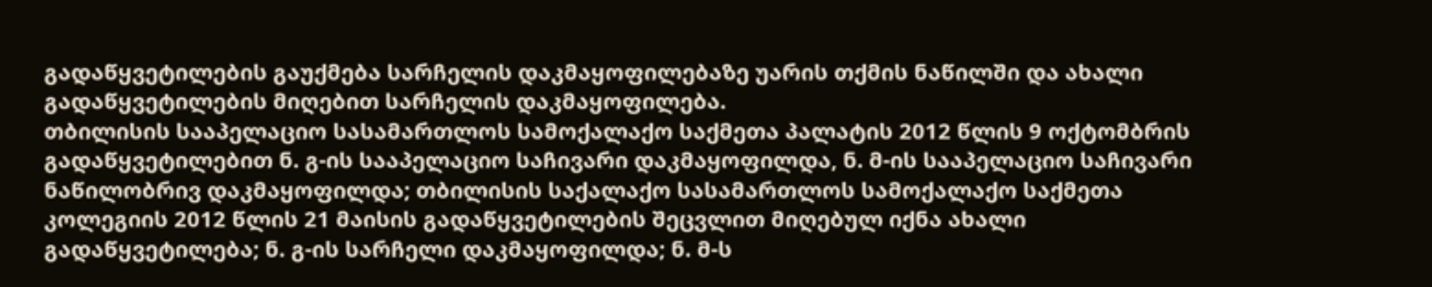გადაწყვეტილების გაუქმება სარჩელის დაკმაყოფილებაზე უარის თქმის ნაწილში და ახალი გადაწყვეტილების მიღებით სარჩელის დაკმაყოფილება.
თბილისის სააპელაციო სასამართლოს სამოქალაქო საქმეთა პალატის 2012 წლის 9 ოქტომბრის გადაწყვეტილებით ნ. გ-ის სააპელაციო საჩივარი დაკმაყოფილდა, ნ. მ-ის სააპელაციო საჩივარი ნაწილობრივ დაკმაყოფილდა; თბილისის საქალაქო სასამართლოს სამოქალაქო საქმეთა კოლეგიის 2012 წლის 21 მაისის გადაწყვეტილების შეცვლით მიღებულ იქნა ახალი გადაწყვეტილება; ნ. გ-ის სარჩელი დაკმაყოფილდა; ნ. მ-ს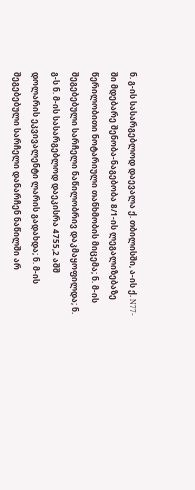ნ. გ-ის სასარგებლოდ დაევალა ქ. თბილისში, ა-ის ქ. N77-ში მდებარე შენობა-ნაგებობა 8/1-ის ლეგალიზებაზე წერილობითი ნოტარიული თანხმობის მიცემა; ნ. მ-ის შეგებებული სარჩელი ნაწილობრივ დაკმაყოფილდა; ნ. გ-ს ნ. მ-ის სასარგებლოდ დაეკისრა 4755,2 აშშ დოლარის ეკვივალენტი ლარის გადახდა; ნ. მ-ის შეგებებული სარჩელი დანარჩენ ნაწილში არ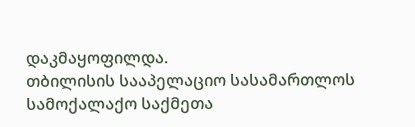დაკმაყოფილდა.
თბილისის სააპელაციო სასამართლოს სამოქალაქო საქმეთა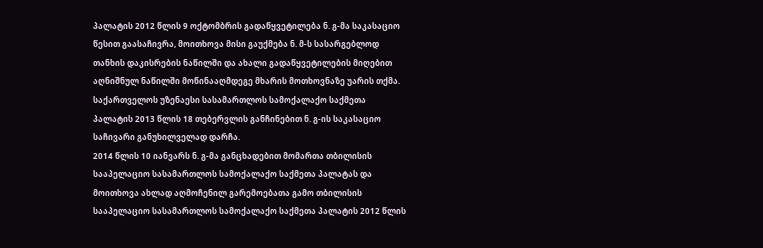პალატის 2012 წლის 9 ოქტომბრის გადაწყვეტილება ნ. გ-მა საკასაციო წესით გაასაჩივრა, მოითხოვა მისი გაუქმება ნ. მ-ს სასარგებლოდ თანხის დაკისრების ნაწილში და ახალი გადაწყვეტილების მიღებით აღნიშნულ ნაწილში მოწინააღმდეგე მხარის მოთხოვნაზე უარის თქმა.
საქართველოს უზენაესი სასამართლოს სამოქალაქო საქმეთა პალატის 2013 წლის 18 თებერვლის განჩინებით ნ. გ-ის საკასაციო საჩივარი განუხილველად დარჩა.
2014 წლის 10 იანვარს ნ. გ-მა განცხადებით მომართა თბილისის სააპელაციო სასამართლოს სამოქალაქო საქმეთა პალატას და მოითხოვა ახლად აღმოჩენილ გარემოებათა გამო თბილისის სააპელაციო სასამართლოს სამოქალაქო საქმეთა პალატის 2012 წლის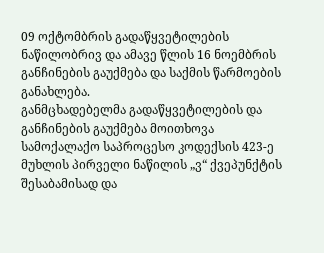09 ოქტომბრის გადაწყვეტილების ნაწილობრივ და ამავე წლის 16 ნოემბრის განჩინების გაუქმება და საქმის წარმოების განახლება.
განმცხადებელმა გადაწყვეტილების და განჩინების გაუქმება მოითხოვა სამოქალაქო საპროცესო კოდექსის 423-ე მუხლის პირველი ნაწილის „ვ“ ქვეპუნქტის შესაბამისად და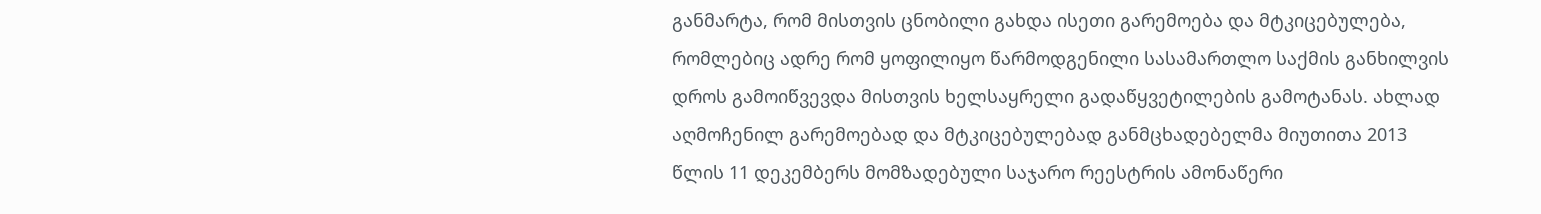განმარტა, რომ მისთვის ცნობილი გახდა ისეთი გარემოება და მტკიცებულება, რომლებიც ადრე რომ ყოფილიყო წარმოდგენილი სასამართლო საქმის განხილვის დროს გამოიწვევდა მისთვის ხელსაყრელი გადაწყვეტილების გამოტანას. ახლად აღმოჩენილ გარემოებად და მტკიცებულებად განმცხადებელმა მიუთითა 2013 წლის 11 დეკემბერს მომზადებული საჯარო რეესტრის ამონაწერი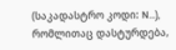(საკადასტრო კოდი: N...), რომლითაც დასტურდება,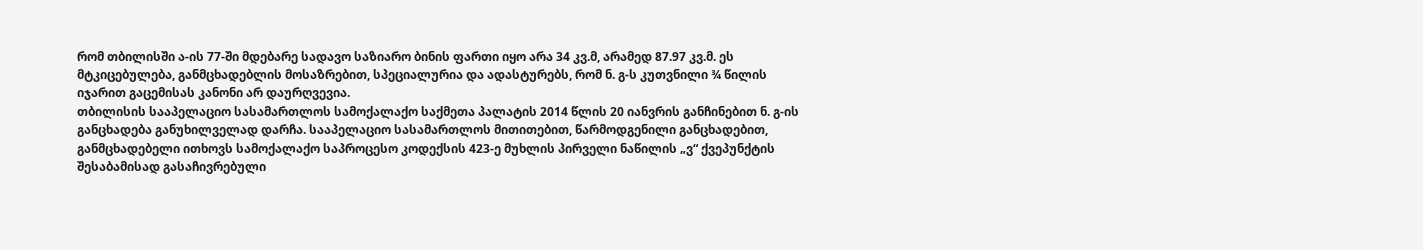რომ თბილისში ა-ის 77-ში მდებარე სადავო საზიარო ბინის ფართი იყო არა 34 კვ.მ, არამედ 87.97 კვ.მ. ეს მტკიცებულება, განმცხადებლის მოსაზრებით, სპეციალურია და ადასტურებს, რომ ნ. გ-ს კუთვნილი ¾ წილის იჯარით გაცემისას კანონი არ დაურღვევია.
თბილისის სააპელაციო სასამართლოს სამოქალაქო საქმეთა პალატის 2014 წლის 20 იანვრის განჩინებით ნ. გ-ის განცხადება განუხილველად დარჩა. სააპელაციო სასამართლოს მითითებით, წარმოდგენილი განცხადებით, განმცხადებელი ითხოვს სამოქალაქო საპროცესო კოდექსის 423-ე მუხლის პირველი ნაწილის „ვ“ ქვეპუნქტის შესაბამისად გასაჩივრებული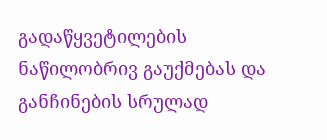გადაწყვეტილების ნაწილობრივ გაუქმებას და განჩინების სრულად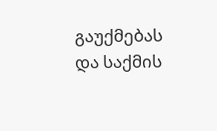გაუქმებას და საქმის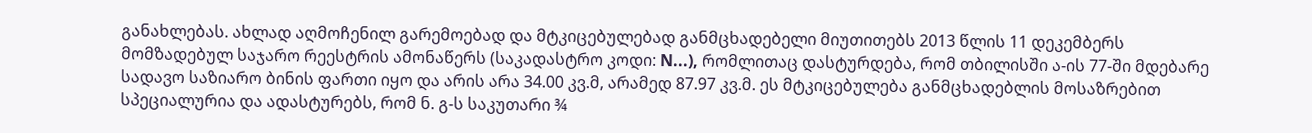განახლებას. ახლად აღმოჩენილ გარემოებად და მტკიცებულებად განმცხადებელი მიუთითებს 2013 წლის 11 დეკემბერს მომზადებულ საჯარო რეესტრის ამონაწერს (საკადასტრო კოდი: N...), რომლითაც დასტურდება, რომ თბილისში ა-ის 77-ში მდებარე სადავო საზიარო ბინის ფართი იყო და არის არა 34.00 კვ.მ, არამედ 87.97 კვ.მ. ეს მტკიცებულება განმცხადებლის მოსაზრებით სპეციალურია და ადასტურებს, რომ ნ. გ-ს საკუთარი ¾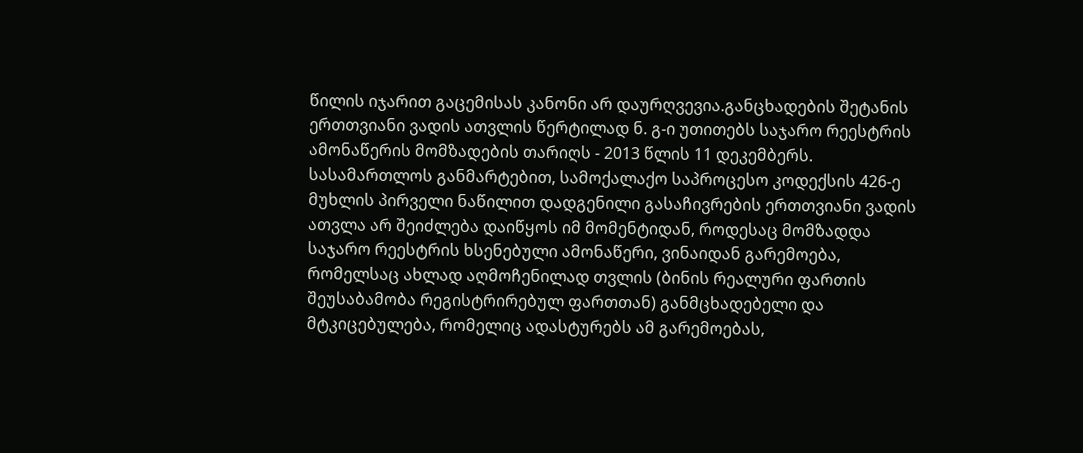წილის იჯარით გაცემისას კანონი არ დაურღვევია.განცხადების შეტანის ერთთვიანი ვადის ათვლის წერტილად ნ. გ-ი უთითებს საჯარო რეესტრის ამონაწერის მომზადების თარიღს - 2013 წლის 11 დეკემბერს. სასამართლოს განმარტებით, სამოქალაქო საპროცესო კოდექსის 426-ე მუხლის პირველი ნაწილით დადგენილი გასაჩივრების ერთთვიანი ვადის ათვლა არ შეიძლება დაიწყოს იმ მომენტიდან, როდესაც მომზადდა საჯარო რეესტრის ხსენებული ამონაწერი, ვინაიდან გარემოება, რომელსაც ახლად აღმოჩენილად თვლის (ბინის რეალური ფართის შეუსაბამობა რეგისტრირებულ ფართთან) განმცხადებელი და მტკიცებულება, რომელიც ადასტურებს ამ გარემოებას,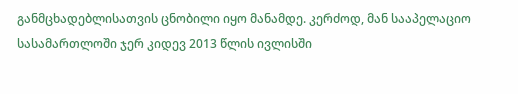განმცხადებლისათვის ცნობილი იყო მანამდე. კერძოდ, მან სააპელაციო სასამართლოში ჯერ კიდევ 2013 წლის ივლისში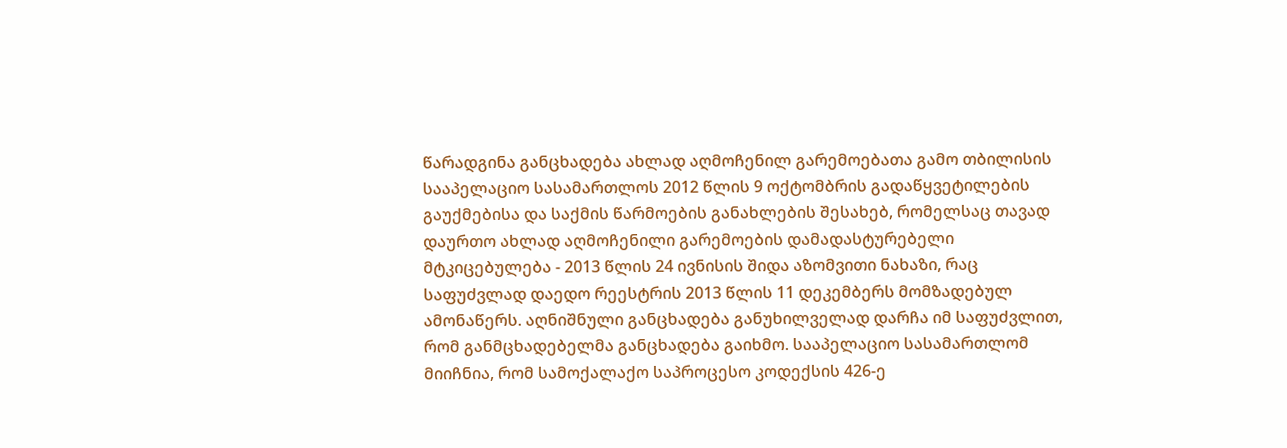წარადგინა განცხადება ახლად აღმოჩენილ გარემოებათა გამო თბილისის სააპელაციო სასამართლოს 2012 წლის 9 ოქტომბრის გადაწყვეტილების გაუქმებისა და საქმის წარმოების განახლების შესახებ, რომელსაც თავად დაურთო ახლად აღმოჩენილი გარემოების დამადასტურებელი მტკიცებულება - 2013 წლის 24 ივნისის შიდა აზომვითი ნახაზი, რაც საფუძვლად დაედო რეესტრის 2013 წლის 11 დეკემბერს მომზადებულ ამონაწერს. აღნიშნული განცხადება განუხილველად დარჩა იმ საფუძვლით, რომ განმცხადებელმა განცხადება გაიხმო. სააპელაციო სასამართლომ მიიჩნია, რომ სამოქალაქო საპროცესო კოდექსის 426-ე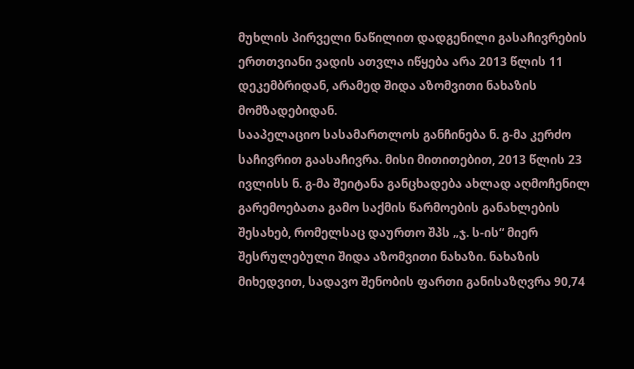მუხლის პირველი ნაწილით დადგენილი გასაჩივრების ერთთვიანი ვადის ათვლა იწყება არა 2013 წლის 11 დეკემბრიდან, არამედ შიდა აზომვითი ნახაზის მომზადებიდან.
სააპელაციო სასამართლოს განჩინება ნ. გ-მა კერძო საჩივრით გაასაჩივრა. მისი მითითებით, 2013 წლის 23 ივლისს ნ. გ-მა შეიტანა განცხადება ახლად აღმოჩენილ გარემოებათა გამო საქმის წარმოების განახლების შესახებ, რომელსაც დაურთო შპს „ჯ. ს-ის“ მიერ შესრულებული შიდა აზომვითი ნახაზი. ნახაზის მიხედვით, სადავო შენობის ფართი განისაზღვრა 90,74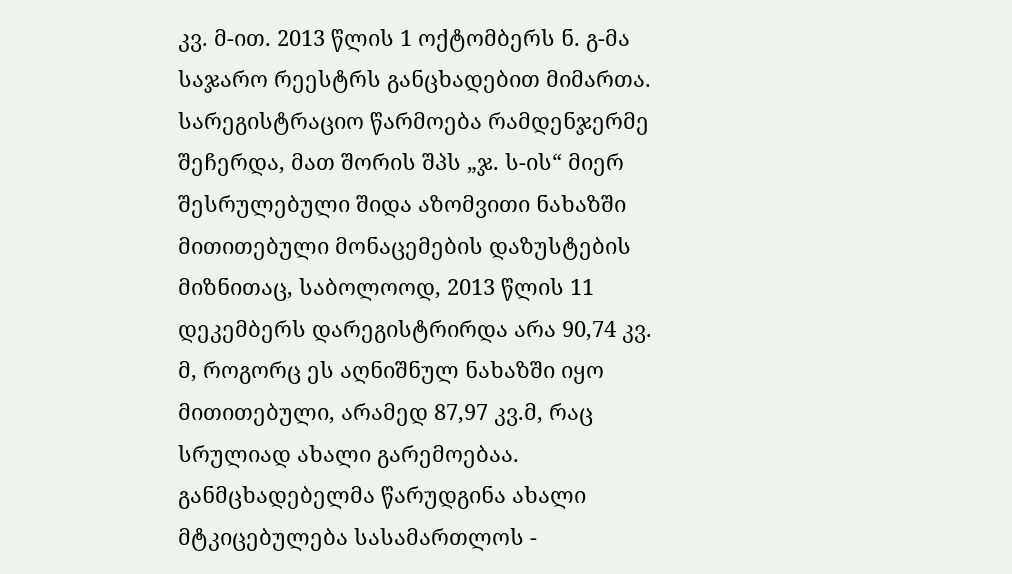კვ. მ-ით. 2013 წლის 1 ოქტომბერს ნ. გ-მა საჯარო რეესტრს განცხადებით მიმართა. სარეგისტრაციო წარმოება რამდენჯერმე შეჩერდა, მათ შორის შპს „ჯ. ს-ის“ მიერ შესრულებული შიდა აზომვითი ნახაზში მითითებული მონაცემების დაზუსტების მიზნითაც, საბოლოოდ, 2013 წლის 11 დეკემბერს დარეგისტრირდა არა 90,74 კვ. მ, როგორც ეს აღნიშნულ ნახაზში იყო მითითებული, არამედ 87,97 კვ.მ, რაც სრულიად ახალი გარემოებაა. განმცხადებელმა წარუდგინა ახალი მტკიცებულება სასამართლოს -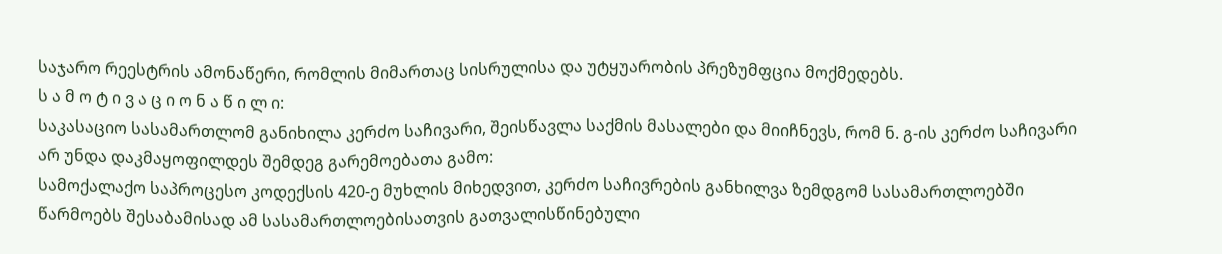საჯარო რეესტრის ამონაწერი, რომლის მიმართაც სისრულისა და უტყუარობის პრეზუმფცია მოქმედებს.
ს ა მ ო ტ ი ვ ა ც ი ო ნ ა წ ი ლ ი:
საკასაციო სასამართლომ განიხილა კერძო საჩივარი, შეისწავლა საქმის მასალები და მიიჩნევს, რომ ნ. გ-ის კერძო საჩივარი არ უნდა დაკმაყოფილდეს შემდეგ გარემოებათა გამო:
სამოქალაქო საპროცესო კოდექსის 420-ე მუხლის მიხედვით, კერძო საჩივრების განხილვა ზემდგომ სასამართლოებში წარმოებს შესაბამისად ამ სასამართლოებისათვის გათვალისწინებული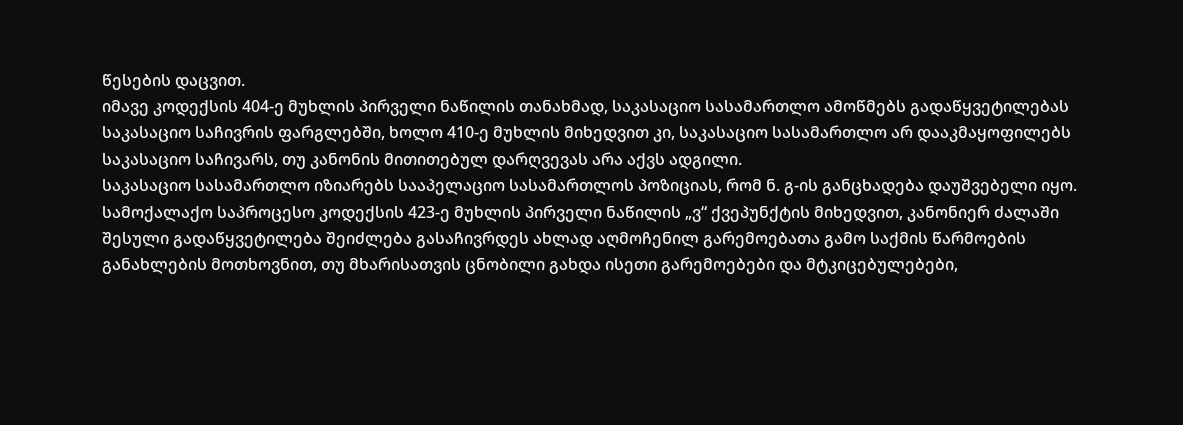წესების დაცვით.
იმავე კოდექსის 404-ე მუხლის პირველი ნაწილის თანახმად, საკასაციო სასამართლო ამოწმებს გადაწყვეტილებას საკასაციო საჩივრის ფარგლებში, ხოლო 410-ე მუხლის მიხედვით კი, საკასაციო სასამართლო არ დააკმაყოფილებს საკასაციო საჩივარს, თუ კანონის მითითებულ დარღვევას არა აქვს ადგილი.
საკასაციო სასამართლო იზიარებს სააპელაციო სასამართლოს პოზიციას, რომ ნ. გ-ის განცხადება დაუშვებელი იყო.
სამოქალაქო საპროცესო კოდექსის 423-ე მუხლის პირველი ნაწილის „ვ“ ქვეპუნქტის მიხედვით, კანონიერ ძალაში შესული გადაწყვეტილება შეიძლება გასაჩივრდეს ახლად აღმოჩენილ გარემოებათა გამო საქმის წარმოების განახლების მოთხოვნით, თუ მხარისათვის ცნობილი გახდა ისეთი გარემოებები და მტკიცებულებები,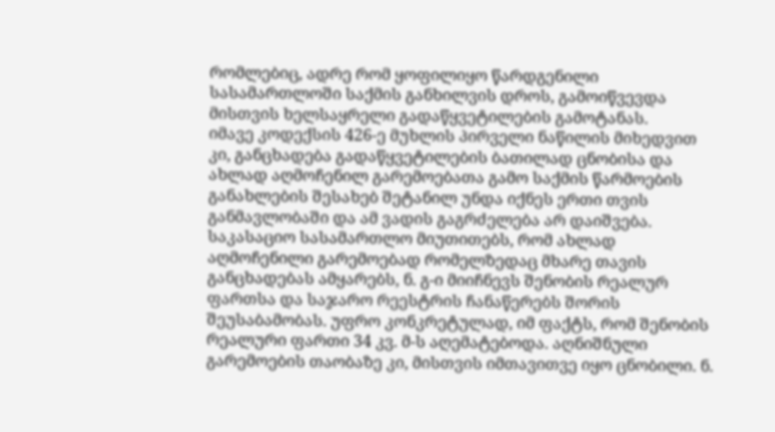რომლებიც, ადრე რომ ყოფილიყო წარდგენილი სასამართლოში საქმის განხილვის დროს, გამოიწვევდა მისთვის ხელსაყრელი გადაწყვეტილების გამოტანას.
იმავე კოდექსის 426-ე მუხლის პირველი ნაწილის მიხედვით კი, განცხადება გადაწყვეტილების ბათილად ცნობისა და ახლად აღმოჩენილ გარემოებათა გამო საქმის წარმოების განახლების შესახებ შეტანილ უნდა იქნეს ერთი თვის განმავლობაში და ამ ვადის გაგრძელება არ დაიშვება.
საკასაციო სასამართლო მიუთითებს, რომ ახლად აღმოჩენილი გარემოებად რომელზედაც მხარე თავის განცხადებას ამყარებს, ნ. გ-ი მიიჩნევს შენობის რეალურ ფართსა და საჯარო რეესტრის ჩანაწერებს შორის შეუსაბამობას. უფრო კონკრეტულად, იმ ფაქტს, რომ შენობის რეალური ფართი 34 კვ. მ-ს აღემატებოდა. აღნიშნული გარემოების თაობაზე კი, მისთვის იმთავითვე იყო ცნობილი. ნ.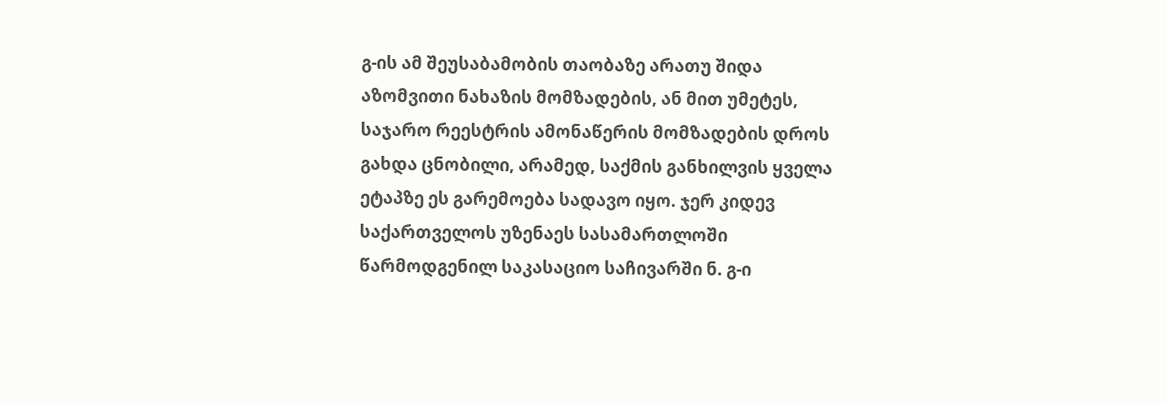გ-ის ამ შეუსაბამობის თაობაზე არათუ შიდა აზომვითი ნახაზის მომზადების, ან მით უმეტეს, საჯარო რეესტრის ამონაწერის მომზადების დროს გახდა ცნობილი, არამედ, საქმის განხილვის ყველა ეტაპზე ეს გარემოება სადავო იყო. ჯერ კიდევ საქართველოს უზენაეს სასამართლოში წარმოდგენილ საკასაციო საჩივარში ნ. გ-ი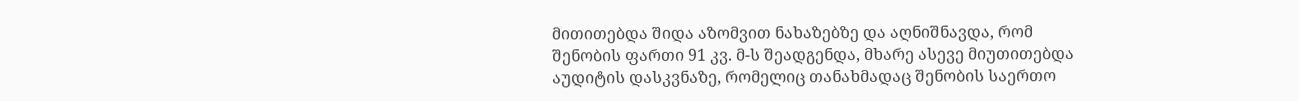მითითებდა შიდა აზომვით ნახაზებზე და აღნიშნავდა, რომ შენობის ფართი 91 კვ. მ-ს შეადგენდა, მხარე ასევე მიუთითებდა აუდიტის დასკვნაზე, რომელიც თანახმადაც შენობის საერთო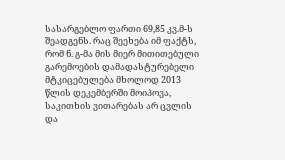სასარგებლო ფართი 69,85 კვ.მ-ს შეადგენს. რაც შეეხება იმ ფაქტს, რომ ნ. გ-მა მის მიერ მითითებული გარემოების დამადასტურებელი მტკიცებულება მხოლოდ 2013 წლის დეკემბერში მოიპოვა, საკითხის ვითარებას არ ცვლის და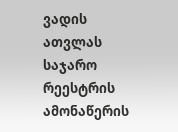ვადის ათვლას საჯარო რეესტრის ამონაწერის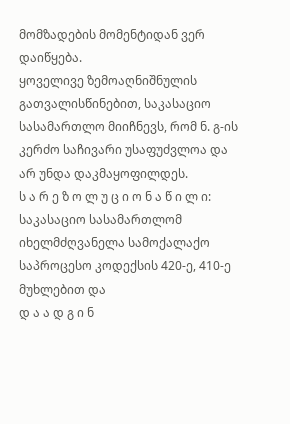მომზადების მომენტიდან ვერ დაიწყება.
ყოველივე ზემოაღნიშნულის გათვალისწინებით, საკასაციო სასამართლო მიიჩნევს, რომ ნ. გ-ის კერძო საჩივარი უსაფუძვლოა და არ უნდა დაკმაყოფილდეს.
ს ა რ ე ზ ო ლ უ ც ი ო ნ ა წ ი ლ ი:
საკასაციო სასამართლომ იხელმძღვანელა სამოქალაქო საპროცესო კოდექსის 420-ე, 410-ე მუხლებით და
დ ა ა დ გ ი ნ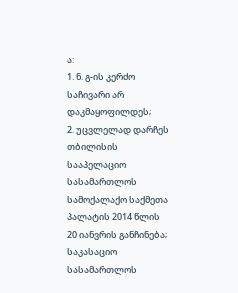ა:
1. ნ. გ-ის კერძო საჩივარი არ დაკმაყოფილდეს;
2. უცვლელად დარჩეს თბილისის სააპელაციო სასამართლოს სამოქალაქო საქმეთა პალატის 2014 წლის 20 იანვრის განჩინება;
საკასაციო სასამართლოს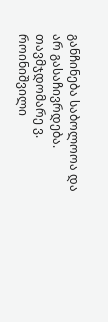განჩინება საბოლოოა და არ გასაჩივრდება.
თავმჯდომარე ვ. როინიშვილი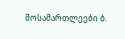მოსამართლეები ბ.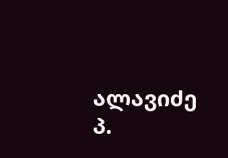ალავიძე
პ.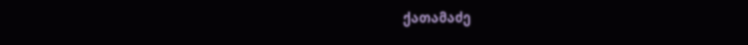ქათამაძე